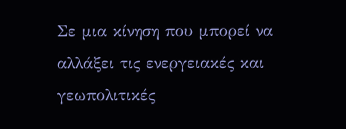Σε μια κίνηση που μπορεί να αλλάξει τις ενεργειακές και γεωπολιτικές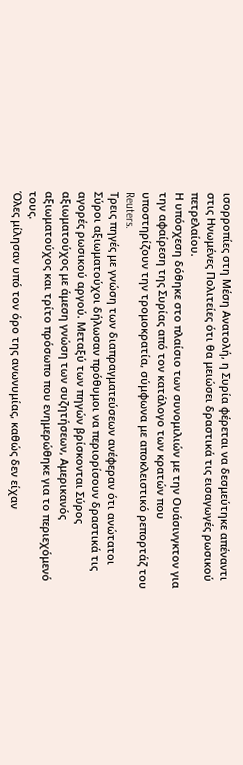ισορροπίες στη Μέση Ανατολή, η Συρία φέρεται να δεσμεύτηκε απέναντι στις Ηνωμένες Πολιτείες ότι θα μειώσει δραστικά τις εισαγωγές ρωσικού πετρελαίου.
Η υπόσχεση δόθηκε στο πλαίσιο των συνομιλιών με την Ουάσινγκτον για την αφαίρεση της Συρίας από τον κατάλογο των κρατών που υποστηρίζουν την τρομοκρατία, σύμφωνα με αποκλειστικό ρεπορτάζ του Reuters.
Τρεις πηγές με γνώση των διαπραγματεύσεων ανέφεραν ότι ανώτατοι Σύροι αξιωματούχοι δήλωσαν πρόθυμοι να περιορίσουν δραστικά τις αγορές ρωσικού αργού. Μεταξύ των πηγών βρίσκονται Σύρος αξιωματούχος με άμεση γνώση των συζητήσεων, Αμερικανός αξιωματούχος και τρίτο πρόσωπο που ενημερώθηκε για το περιεχόμενό τους.
Όλες μίλησαν υπό τον όρο της ανωνυμίας, καθώς δεν είχαν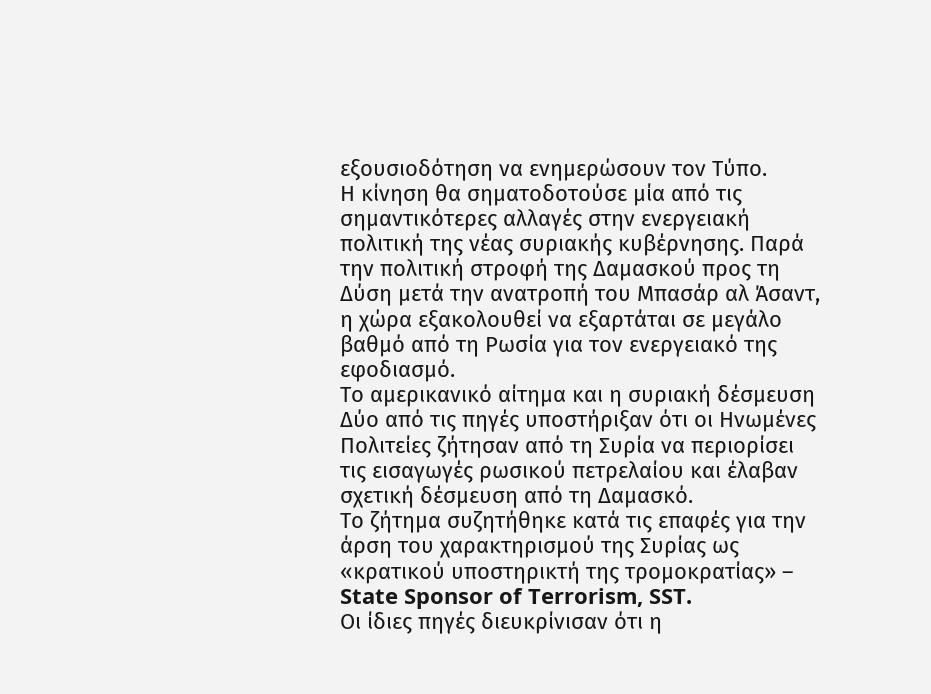εξουσιοδότηση να ενημερώσουν τον Τύπο.
Η κίνηση θα σηματοδοτούσε μία από τις σημαντικότερες αλλαγές στην ενεργειακή πολιτική της νέας συριακής κυβέρνησης. Παρά την πολιτική στροφή της Δαμασκού προς τη Δύση μετά την ανατροπή του Μπασάρ αλ Άσαντ, η χώρα εξακολουθεί να εξαρτάται σε μεγάλο βαθμό από τη Ρωσία για τον ενεργειακό της εφοδιασμό.
Το αμερικανικό αίτημα και η συριακή δέσμευση
Δύο από τις πηγές υποστήριξαν ότι οι Ηνωμένες Πολιτείες ζήτησαν από τη Συρία να περιορίσει τις εισαγωγές ρωσικού πετρελαίου και έλαβαν σχετική δέσμευση από τη Δαμασκό.
Το ζήτημα συζητήθηκε κατά τις επαφές για την άρση του χαρακτηρισμού της Συρίας ως «κρατικού υποστηρικτή της τρομοκρατίας» – State Sponsor of Terrorism, SST.
Οι ίδιες πηγές διευκρίνισαν ότι η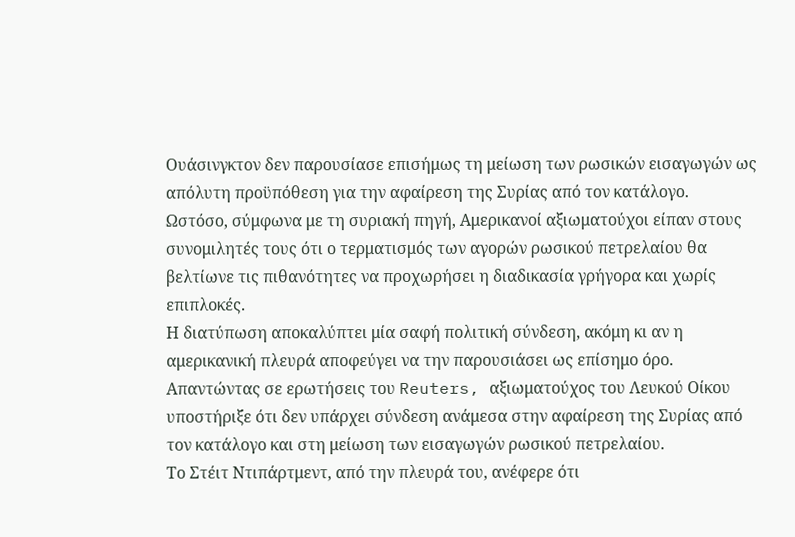Ουάσινγκτον δεν παρουσίασε επισήμως τη μείωση των ρωσικών εισαγωγών ως απόλυτη προϋπόθεση για την αφαίρεση της Συρίας από τον κατάλογο.
Ωστόσο, σύμφωνα με τη συριακή πηγή, Αμερικανοί αξιωματούχοι είπαν στους συνομιλητές τους ότι ο τερματισμός των αγορών ρωσικού πετρελαίου θα βελτίωνε τις πιθανότητες να προχωρήσει η διαδικασία γρήγορα και χωρίς επιπλοκές.
Η διατύπωση αποκαλύπτει μία σαφή πολιτική σύνδεση, ακόμη κι αν η αμερικανική πλευρά αποφεύγει να την παρουσιάσει ως επίσημο όρο.
Απαντώντας σε ερωτήσεις του Reuters, αξιωματούχος του Λευκού Οίκου υποστήριξε ότι δεν υπάρχει σύνδεση ανάμεσα στην αφαίρεση της Συρίας από τον κατάλογο και στη μείωση των εισαγωγών ρωσικού πετρελαίου.
Το Στέιτ Ντιπάρτμεντ, από την πλευρά του, ανέφερε ότι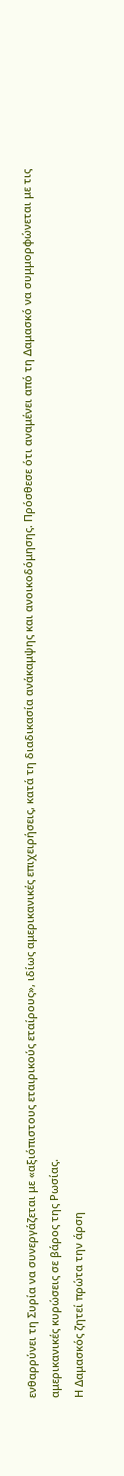ενθαρρύνει τη Συρία να συνεργάζεται με «αξιόπιστους εταιρικούς εταίρους», ιδίως αμερικανικές επιχειρήσεις, κατά τη διαδικασία ανάκαμψης και ανοικοδόμησης. Πρόσθεσε ότι αναμένει από τη Δαμασκό να συμμορφώνεται με τις αμερικανικές κυρώσεις σε βάρος της Ρωσίας.
Η Δαμασκός ζητεί πρώτα την άρση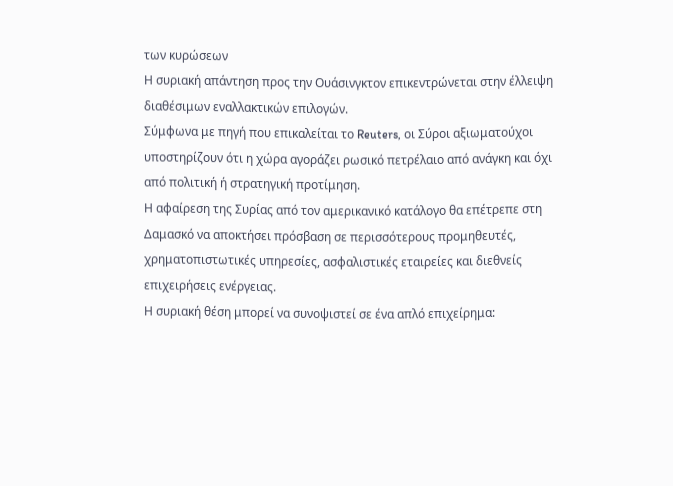των κυρώσεων
Η συριακή απάντηση προς την Ουάσινγκτον επικεντρώνεται στην έλλειψη διαθέσιμων εναλλακτικών επιλογών.
Σύμφωνα με πηγή που επικαλείται το Reuters, οι Σύροι αξιωματούχοι υποστηρίζουν ότι η χώρα αγοράζει ρωσικό πετρέλαιο από ανάγκη και όχι από πολιτική ή στρατηγική προτίμηση.
Η αφαίρεση της Συρίας από τον αμερικανικό κατάλογο θα επέτρεπε στη Δαμασκό να αποκτήσει πρόσβαση σε περισσότερους προμηθευτές, χρηματοπιστωτικές υπηρεσίες, ασφαλιστικές εταιρείες και διεθνείς επιχειρήσεις ενέργειας.
Η συριακή θέση μπορεί να συνοψιστεί σε ένα απλό επιχείρημα: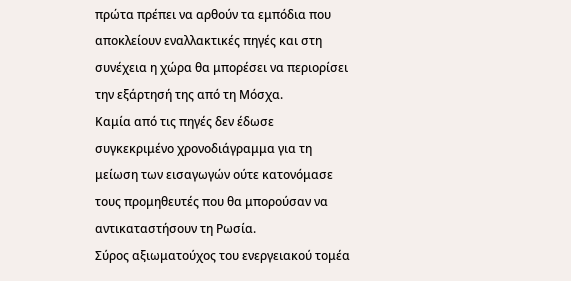πρώτα πρέπει να αρθούν τα εμπόδια που αποκλείουν εναλλακτικές πηγές και στη συνέχεια η χώρα θα μπορέσει να περιορίσει την εξάρτησή της από τη Μόσχα.
Καμία από τις πηγές δεν έδωσε συγκεκριμένο χρονοδιάγραμμα για τη μείωση των εισαγωγών ούτε κατονόμασε τους προμηθευτές που θα μπορούσαν να αντικαταστήσουν τη Ρωσία.
Σύρος αξιωματούχος του ενεργειακού τομέα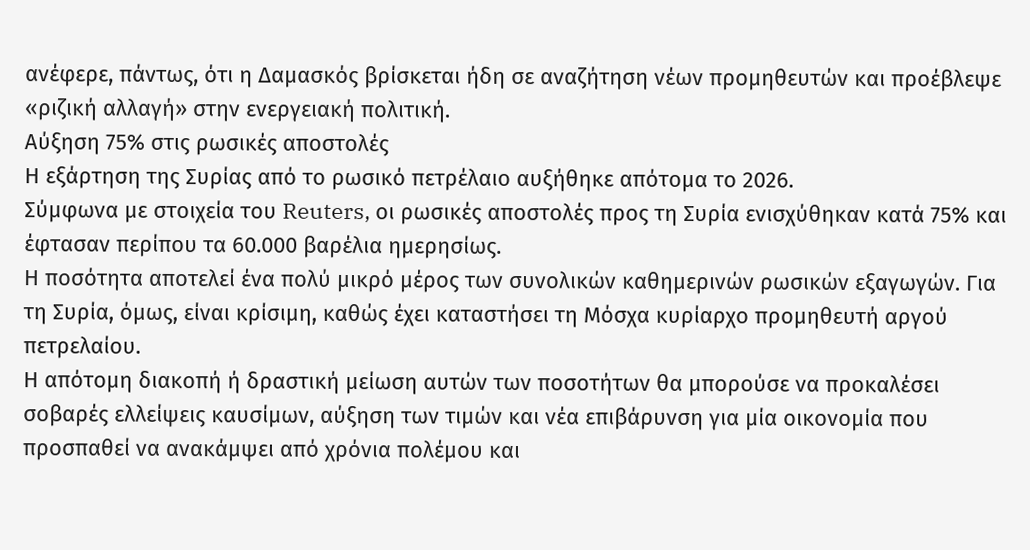ανέφερε, πάντως, ότι η Δαμασκός βρίσκεται ήδη σε αναζήτηση νέων προμηθευτών και προέβλεψε «ριζική αλλαγή» στην ενεργειακή πολιτική.
Αύξηση 75% στις ρωσικές αποστολές
Η εξάρτηση της Συρίας από το ρωσικό πετρέλαιο αυξήθηκε απότομα το 2026.
Σύμφωνα με στοιχεία του Reuters, οι ρωσικές αποστολές προς τη Συρία ενισχύθηκαν κατά 75% και έφτασαν περίπου τα 60.000 βαρέλια ημερησίως.
Η ποσότητα αποτελεί ένα πολύ μικρό μέρος των συνολικών καθημερινών ρωσικών εξαγωγών. Για τη Συρία, όμως, είναι κρίσιμη, καθώς έχει καταστήσει τη Μόσχα κυρίαρχο προμηθευτή αργού πετρελαίου.
Η απότομη διακοπή ή δραστική μείωση αυτών των ποσοτήτων θα μπορούσε να προκαλέσει σοβαρές ελλείψεις καυσίμων, αύξηση των τιμών και νέα επιβάρυνση για μία οικονομία που προσπαθεί να ανακάμψει από χρόνια πολέμου και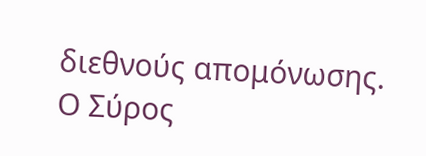διεθνούς απομόνωσης.
Ο Σύρος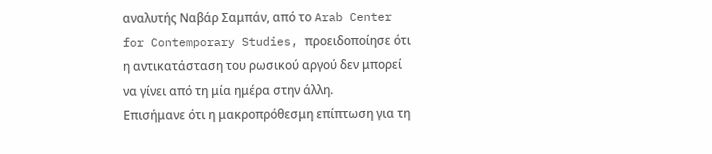αναλυτής Ναβάρ Σαμπάν, από το Arab Center for Contemporary Studies, προειδοποίησε ότι η αντικατάσταση του ρωσικού αργού δεν μπορεί να γίνει από τη μία ημέρα στην άλλη.
Επισήμανε ότι η μακροπρόθεσμη επίπτωση για τη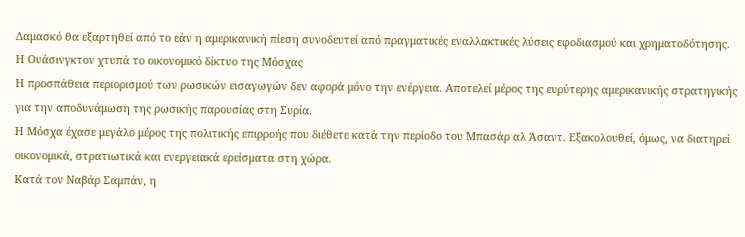Δαμασκό θα εξαρτηθεί από το εάν η αμερικανική πίεση συνοδευτεί από πραγματικές εναλλακτικές λύσεις εφοδιασμού και χρηματοδότησης.
Η Ουάσινγκτον χτυπά το οικονομικό δίκτυο της Μόσχας
Η προσπάθεια περιορισμού των ρωσικών εισαγωγών δεν αφορά μόνο την ενέργεια. Αποτελεί μέρος της ευρύτερης αμερικανικής στρατηγικής για την αποδυνάμωση της ρωσικής παρουσίας στη Συρία.
Η Μόσχα έχασε μεγάλο μέρος της πολιτικής επιρροής που διέθετε κατά την περίοδο του Μπασάρ αλ Άσαντ. Εξακολουθεί, όμως, να διατηρεί οικονομικά, στρατιωτικά και ενεργειακά ερείσματα στη χώρα.
Κατά τον Ναβάρ Σαμπάν, η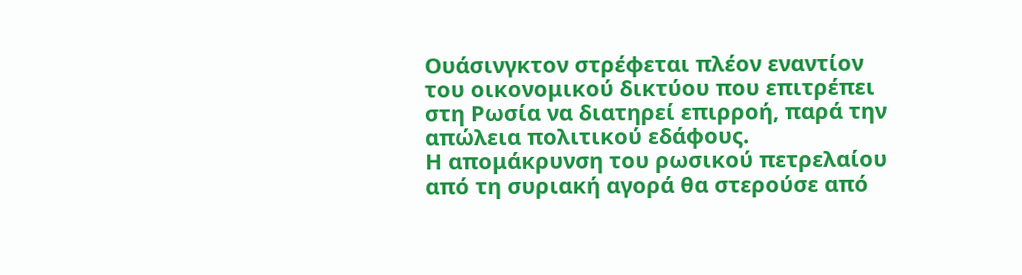Ουάσινγκτον στρέφεται πλέον εναντίον του οικονομικού δικτύου που επιτρέπει στη Ρωσία να διατηρεί επιρροή, παρά την απώλεια πολιτικού εδάφους.
Η απομάκρυνση του ρωσικού πετρελαίου από τη συριακή αγορά θα στερούσε από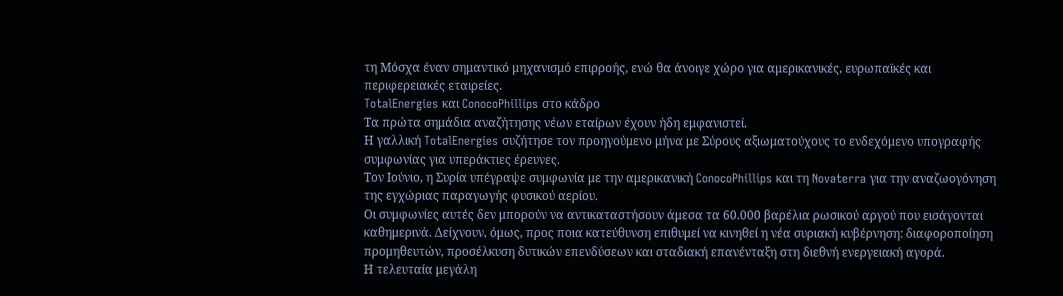τη Μόσχα έναν σημαντικό μηχανισμό επιρροής, ενώ θα άνοιγε χώρο για αμερικανικές, ευρωπαϊκές και περιφερειακές εταιρείες.
TotalEnergies και ConocoPhillips στο κάδρο
Τα πρώτα σημάδια αναζήτησης νέων εταίρων έχουν ήδη εμφανιστεί.
Η γαλλική TotalEnergies συζήτησε τον προηγούμενο μήνα με Σύρους αξιωματούχους το ενδεχόμενο υπογραφής συμφωνίας για υπεράκτιες έρευνες.
Τον Ιούνιο, η Συρία υπέγραψε συμφωνία με την αμερικανική ConocoPhillips και τη Novaterra για την αναζωογόνηση της εγχώριας παραγωγής φυσικού αερίου.
Οι συμφωνίες αυτές δεν μπορούν να αντικαταστήσουν άμεσα τα 60.000 βαρέλια ρωσικού αργού που εισάγονται καθημερινά. Δείχνουν, όμως, προς ποια κατεύθυνση επιθυμεί να κινηθεί η νέα συριακή κυβέρνηση: διαφοροποίηση προμηθευτών, προσέλκυση δυτικών επενδύσεων και σταδιακή επανένταξη στη διεθνή ενεργειακή αγορά.
Η τελευταία μεγάλη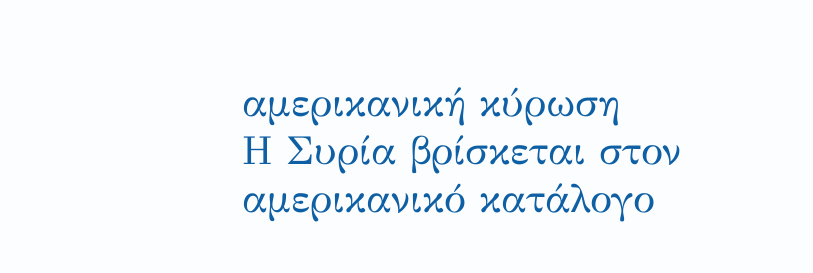αμερικανική κύρωση
Η Συρία βρίσκεται στον αμερικανικό κατάλογο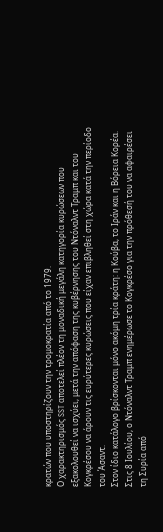κρατών που υποστηρίζουν την τρομοκρατία από το 1979.
Ο χαρακτηρισμός SST αποτελεί πλέον τη μοναδική μεγάλη κατηγορία κυρώσεων που εξακολουθεί να ισχύει, μετά την απόφαση της κυβέρνησης του Ντόναλντ Τραμπ και του Κογκρέσου να άρουν τις ευρύτερες κυρώσεις που είχαν επιβληθεί στη χώρα κατά την περίοδο του Άσαντ.
Στον ίδιο κατάλογο βρίσκονται μόνο ακόμη τρία κράτη: η Κούβα, το Ιράν και η Βόρεια Κορέα.
Στις 8 Ιουλίου, ο Ντόναλντ Τραμπ ενημέρωσε το Κογκρέσο για την πρόθεσή του να αφαιρέσει τη Συρία από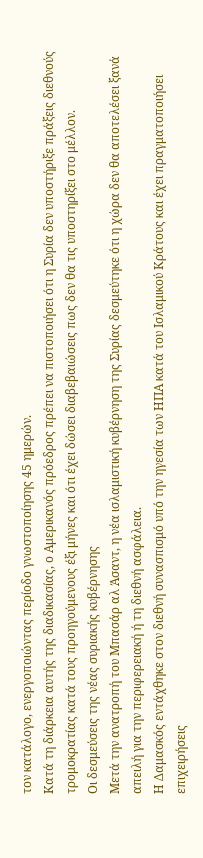τον κατάλογο, ενεργοποιώντας περίοδο γνωστοποίησης 45 ημερών.
Κατά τη διάρκεια αυτής της διαδικασίας, ο Αμερικανός πρόεδρος πρέπει να πιστοποιήσει ότι η Συρία δεν υποστήριξε πράξεις διεθνούς τρομοκρατίας κατά τους προηγούμενους έξι μήνες και ότι έχει δώσει διαβεβαιώσεις πως δεν θα τις υποστηρίξει στο μέλλον.
Οι δεσμεύσεις της νέας συριακής κυβέρνησης
Μετά την ανατροπή του Μπασάρ αλ Άσαντ, η νέα ισλαμιστική κυβέρνηση της Συρίας δεσμεύτηκε ότι η χώρα δεν θα αποτελέσει ξανά απειλή για την περιφερειακή ή τη διεθνή ασφάλεια.
Η Δαμασκός εντάχθηκε στον διεθνή συνασπισμό υπό την ηγεσία των ΗΠΑ κατά του Ισλαμικού Κράτους και έχει πραγματοποιήσει επιχειρήσεις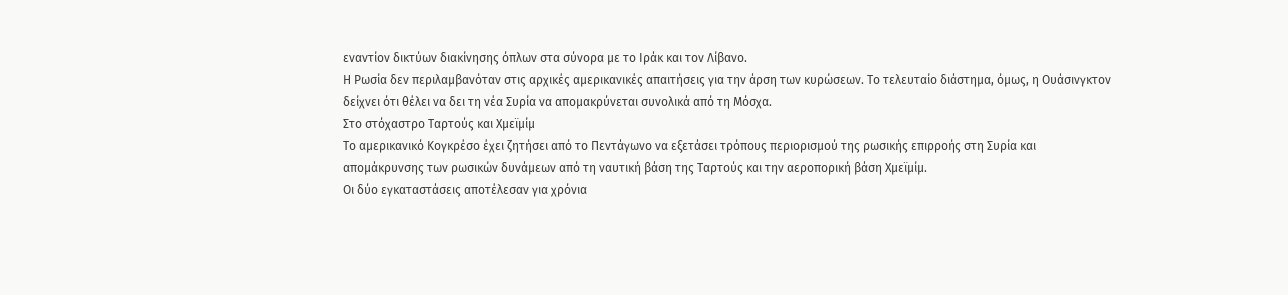εναντίον δικτύων διακίνησης όπλων στα σύνορα με το Ιράκ και τον Λίβανο.
Η Ρωσία δεν περιλαμβανόταν στις αρχικές αμερικανικές απαιτήσεις για την άρση των κυρώσεων. Το τελευταίο διάστημα, όμως, η Ουάσινγκτον δείχνει ότι θέλει να δει τη νέα Συρία να απομακρύνεται συνολικά από τη Μόσχα.
Στο στόχαστρο Ταρτούς και Χμεϊμίμ
Το αμερικανικό Κογκρέσο έχει ζητήσει από το Πεντάγωνο να εξετάσει τρόπους περιορισμού της ρωσικής επιρροής στη Συρία και απομάκρυνσης των ρωσικών δυνάμεων από τη ναυτική βάση της Ταρτούς και την αεροπορική βάση Χμεϊμίμ.
Οι δύο εγκαταστάσεις αποτέλεσαν για χρόνια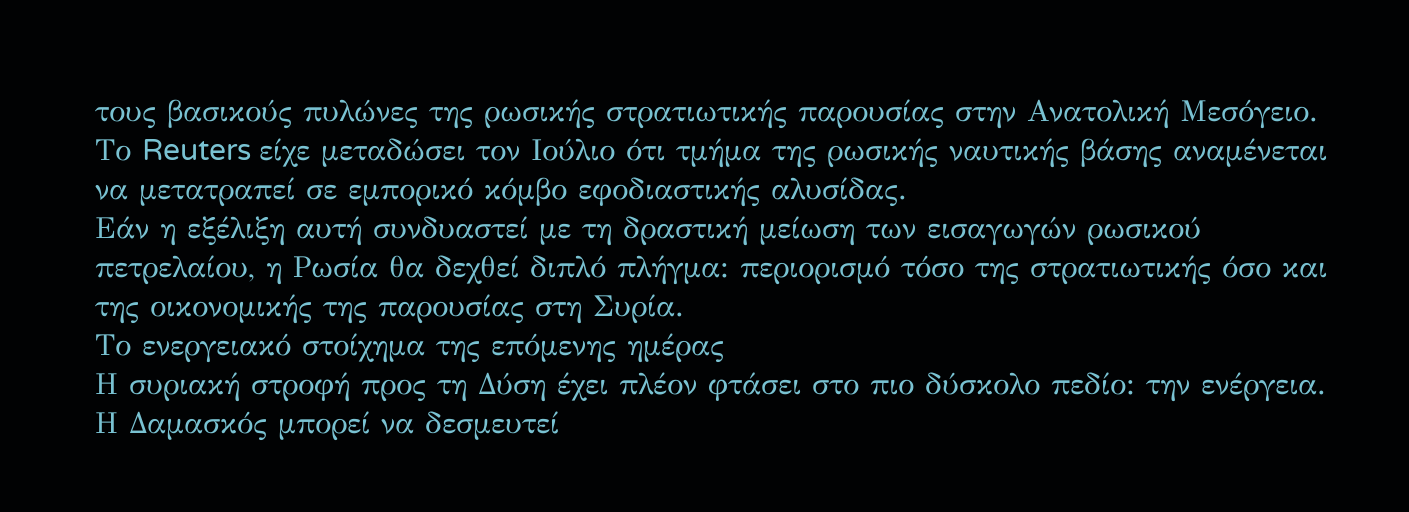τους βασικούς πυλώνες της ρωσικής στρατιωτικής παρουσίας στην Ανατολική Μεσόγειο.
Το Reuters είχε μεταδώσει τον Ιούλιο ότι τμήμα της ρωσικής ναυτικής βάσης αναμένεται να μετατραπεί σε εμπορικό κόμβο εφοδιαστικής αλυσίδας.
Εάν η εξέλιξη αυτή συνδυαστεί με τη δραστική μείωση των εισαγωγών ρωσικού πετρελαίου, η Ρωσία θα δεχθεί διπλό πλήγμα: περιορισμό τόσο της στρατιωτικής όσο και της οικονομικής της παρουσίας στη Συρία.
Το ενεργειακό στοίχημα της επόμενης ημέρας
Η συριακή στροφή προς τη Δύση έχει πλέον φτάσει στο πιο δύσκολο πεδίο: την ενέργεια.
Η Δαμασκός μπορεί να δεσμευτεί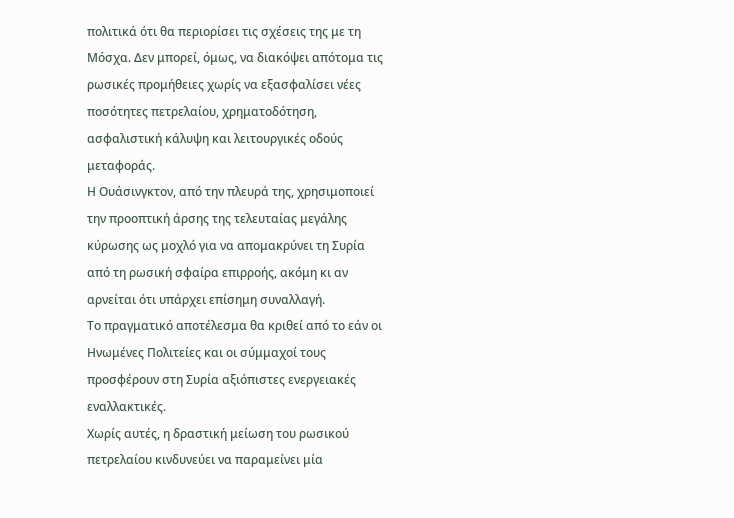πολιτικά ότι θα περιορίσει τις σχέσεις της με τη Μόσχα. Δεν μπορεί, όμως, να διακόψει απότομα τις ρωσικές προμήθειες χωρίς να εξασφαλίσει νέες ποσότητες πετρελαίου, χρηματοδότηση, ασφαλιστική κάλυψη και λειτουργικές οδούς μεταφοράς.
Η Ουάσινγκτον, από την πλευρά της, χρησιμοποιεί την προοπτική άρσης της τελευταίας μεγάλης κύρωσης ως μοχλό για να απομακρύνει τη Συρία από τη ρωσική σφαίρα επιρροής, ακόμη κι αν αρνείται ότι υπάρχει επίσημη συναλλαγή.
Το πραγματικό αποτέλεσμα θα κριθεί από το εάν οι Ηνωμένες Πολιτείες και οι σύμμαχοί τους προσφέρουν στη Συρία αξιόπιστες ενεργειακές εναλλακτικές.
Χωρίς αυτές, η δραστική μείωση του ρωσικού πετρελαίου κινδυνεύει να παραμείνει μία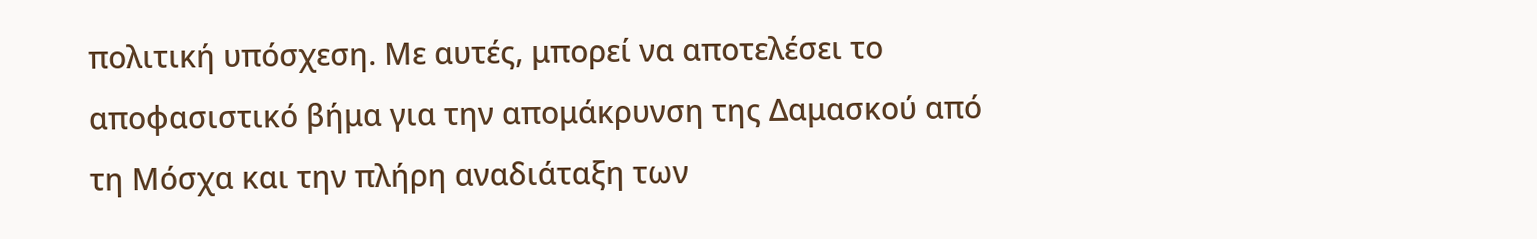πολιτική υπόσχεση. Με αυτές, μπορεί να αποτελέσει το αποφασιστικό βήμα για την απομάκρυνση της Δαμασκού από τη Μόσχα και την πλήρη αναδιάταξη των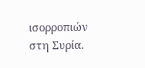ισορροπιών στη Συρία.